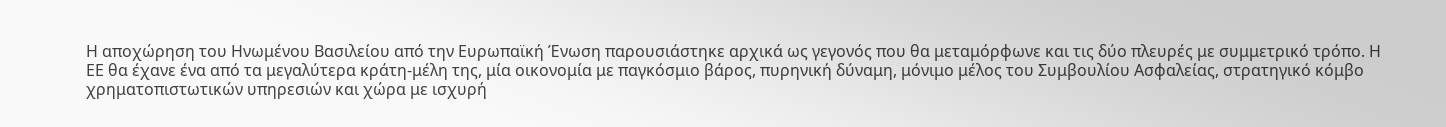Η αποχώρηση του Ηνωμένου Βασιλείου από την Ευρωπαϊκή Ένωση παρουσιάστηκε αρχικά ως γεγονός που θα μεταμόρφωνε και τις δύο πλευρές με συμμετρικό τρόπο. Η ΕΕ θα έχανε ένα από τα μεγαλύτερα κράτη-μέλη της, μία οικονομία με παγκόσμιο βάρος, πυρηνική δύναμη, μόνιμο μέλος του Συμβουλίου Ασφαλείας, στρατηγικό κόμβο χρηματοπιστωτικών υπηρεσιών και χώρα με ισχυρή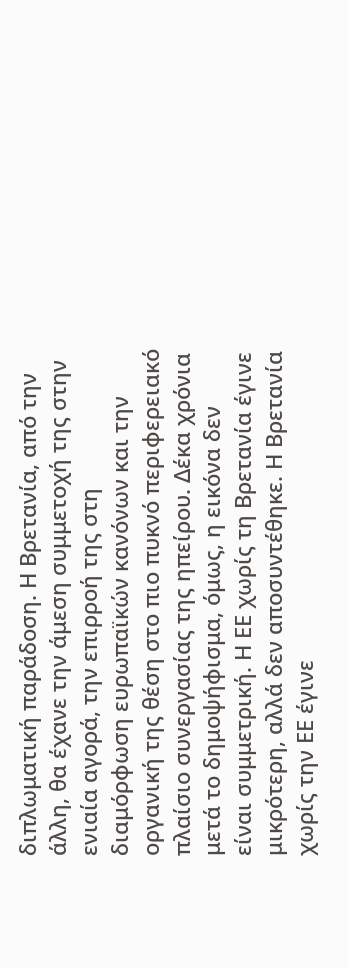διπλωματική παράδοση. Η Βρετανία, από την άλλη, θα έχανε την άμεση συμμετοχή της στην ενιαία αγορά, την επιρροή της στη διαμόρφωση ευρωπαϊκών κανόνων και την οργανική της θέση στο πιο πυκνό περιφερειακό πλαίσιο συνεργασίας της ηπείρου. Δέκα χρόνια μετά το δημοψήφισμα, όμως, η εικόνα δεν είναι συμμετρική. Η ΕΕ χωρίς τη Βρετανία έγινε μικρότερη, αλλά δεν αποσυντέθηκε. Η Βρετανία χωρίς την ΕΕ έγινε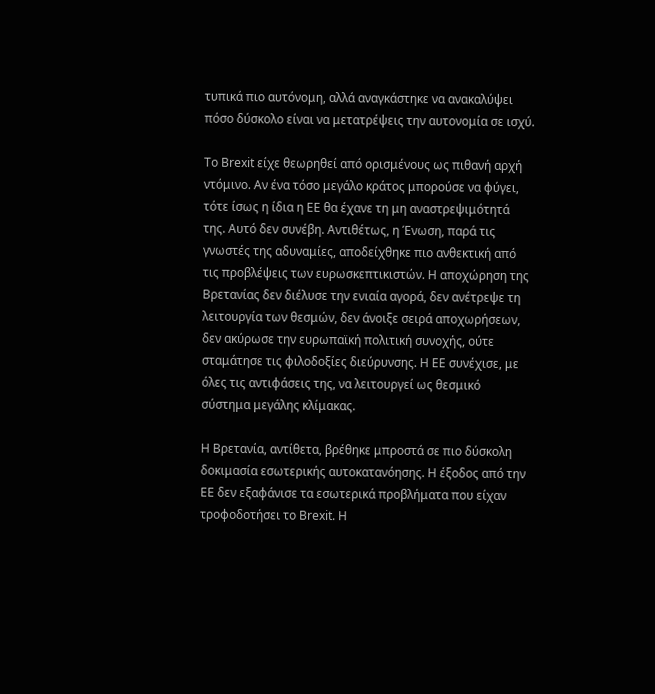τυπικά πιο αυτόνομη, αλλά αναγκάστηκε να ανακαλύψει πόσο δύσκολο είναι να μετατρέψεις την αυτονομία σε ισχύ.

Το Brexit είχε θεωρηθεί από ορισμένους ως πιθανή αρχή ντόμινο. Αν ένα τόσο μεγάλο κράτος μπορούσε να φύγει, τότε ίσως η ίδια η ΕΕ θα έχανε τη μη αναστρεψιμότητά της. Αυτό δεν συνέβη. Αντιθέτως, η Ένωση, παρά τις γνωστές της αδυναμίες, αποδείχθηκε πιο ανθεκτική από τις προβλέψεις των ευρωσκεπτικιστών. Η αποχώρηση της Βρετανίας δεν διέλυσε την ενιαία αγορά, δεν ανέτρεψε τη λειτουργία των θεσμών, δεν άνοιξε σειρά αποχωρήσεων, δεν ακύρωσε την ευρωπαϊκή πολιτική συνοχής, ούτε σταμάτησε τις φιλοδοξίες διεύρυνσης. Η ΕΕ συνέχισε, με όλες τις αντιφάσεις της, να λειτουργεί ως θεσμικό σύστημα μεγάλης κλίμακας.

Η Βρετανία, αντίθετα, βρέθηκε μπροστά σε πιο δύσκολη δοκιμασία εσωτερικής αυτοκατανόησης. Η έξοδος από την ΕΕ δεν εξαφάνισε τα εσωτερικά προβλήματα που είχαν τροφοδοτήσει το Brexit. Η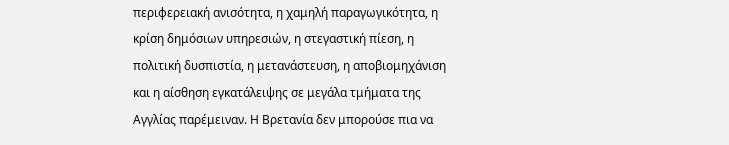περιφερειακή ανισότητα, η χαμηλή παραγωγικότητα, η κρίση δημόσιων υπηρεσιών, η στεγαστική πίεση, η πολιτική δυσπιστία, η μετανάστευση, η αποβιομηχάνιση και η αίσθηση εγκατάλειψης σε μεγάλα τμήματα της Αγγλίας παρέμειναν. Η Βρετανία δεν μπορούσε πια να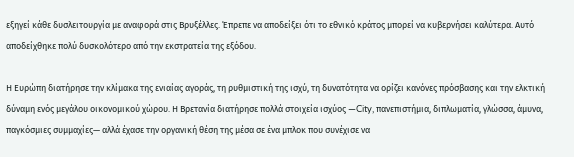εξηγεί κάθε δυσλειτουργία με αναφορά στις Βρυξέλλες. Έπρεπε να αποδείξει ότι το εθνικό κράτος μπορεί να κυβερνήσει καλύτερα. Αυτό αποδείχθηκε πολύ δυσκολότερο από την εκστρατεία της εξόδου.

Η Ευρώπη διατήρησε την κλίμακα της ενιαίας αγοράς, τη ρυθμιστική της ισχύ, τη δυνατότητα να ορίζει κανόνες πρόσβασης και την ελκτική δύναμη ενός μεγάλου οικονομικού χώρου. Η Βρετανία διατήρησε πολλά στοιχεία ισχύος —City, πανεπιστήμια, διπλωματία, γλώσσα, άμυνα, παγκόσμιες συμμαχίες— αλλά έχασε την οργανική θέση της μέσα σε ένα μπλοκ που συνέχισε να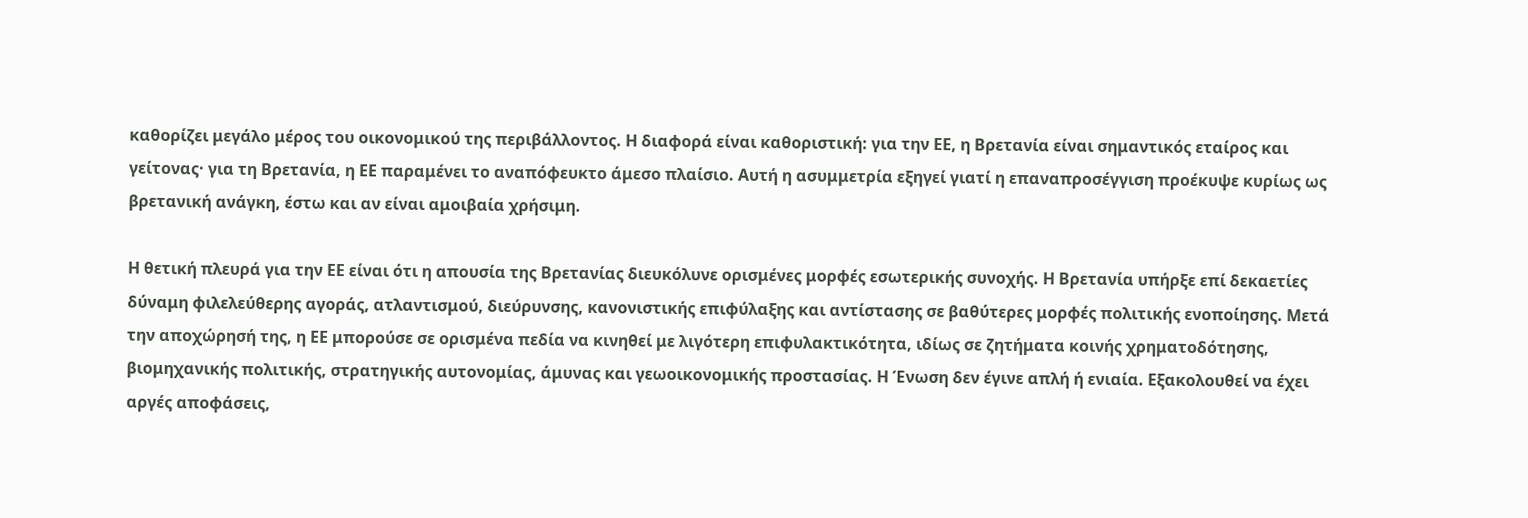καθορίζει μεγάλο μέρος του οικονομικού της περιβάλλοντος. Η διαφορά είναι καθοριστική: για την ΕΕ, η Βρετανία είναι σημαντικός εταίρος και γείτονας· για τη Βρετανία, η ΕΕ παραμένει το αναπόφευκτο άμεσο πλαίσιο. Αυτή η ασυμμετρία εξηγεί γιατί η επαναπροσέγγιση προέκυψε κυρίως ως βρετανική ανάγκη, έστω και αν είναι αμοιβαία χρήσιμη.

Η θετική πλευρά για την ΕΕ είναι ότι η απουσία της Βρετανίας διευκόλυνε ορισμένες μορφές εσωτερικής συνοχής. Η Βρετανία υπήρξε επί δεκαετίες δύναμη φιλελεύθερης αγοράς, ατλαντισμού, διεύρυνσης, κανονιστικής επιφύλαξης και αντίστασης σε βαθύτερες μορφές πολιτικής ενοποίησης. Μετά την αποχώρησή της, η ΕΕ μπορούσε σε ορισμένα πεδία να κινηθεί με λιγότερη επιφυλακτικότητα, ιδίως σε ζητήματα κοινής χρηματοδότησης, βιομηχανικής πολιτικής, στρατηγικής αυτονομίας, άμυνας και γεωοικονομικής προστασίας. Η Ένωση δεν έγινε απλή ή ενιαία. Εξακολουθεί να έχει αργές αποφάσεις,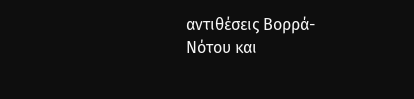αντιθέσεις Βορρά-Νότου και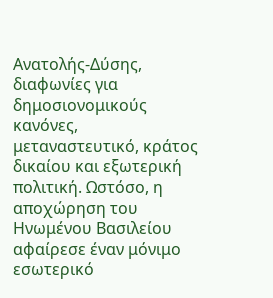Ανατολής-Δύσης, διαφωνίες για δημοσιονομικούς κανόνες, μεταναστευτικό, κράτος δικαίου και εξωτερική πολιτική. Ωστόσο, η αποχώρηση του Ηνωμένου Βασιλείου αφαίρεσε έναν μόνιμο εσωτερικό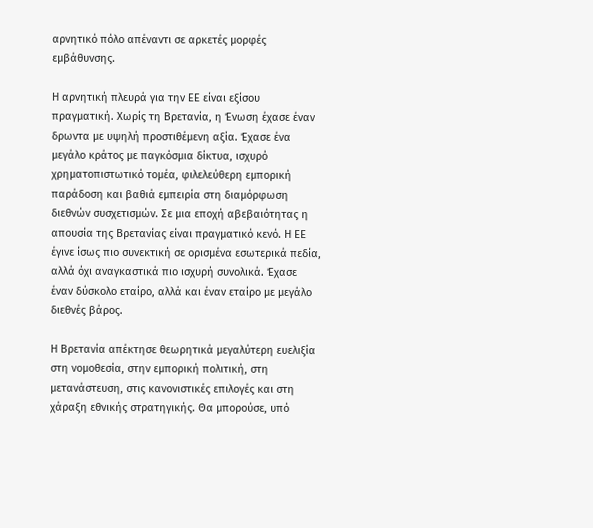αρνητικό πόλο απέναντι σε αρκετές μορφές εμβάθυνσης.

Η αρνητική πλευρά για την ΕΕ είναι εξίσου πραγματική. Χωρίς τη Βρετανία, η Ένωση έχασε έναν δρωντα με υψηλή προστιθέμενη αξία. Έχασε ένα μεγάλο κράτος με παγκόσμια δίκτυα, ισχυρό χρηματοπιστωτικό τομέα, φιλελεύθερη εμπορική παράδοση και βαθιά εμπειρία στη διαμόρφωση διεθνών συσχετισμών. Σε μια εποχή αβεβαιότητας η απουσία της Βρετανίας είναι πραγματικό κενό. Η ΕΕ έγινε ίσως πιο συνεκτική σε ορισμένα εσωτερικά πεδία, αλλά όχι αναγκαστικά πιο ισχυρή συνολικά. Έχασε έναν δύσκολο εταίρο, αλλά και έναν εταίρο με μεγάλο διεθνές βάρος.

Η Βρετανία απέκτησε θεωρητικά μεγαλύτερη ευελιξία στη νομοθεσία, στην εμπορική πολιτική, στη μετανάστευση, στις κανονιστικές επιλογές και στη χάραξη εθνικής στρατηγικής. Θα μπορούσε, υπό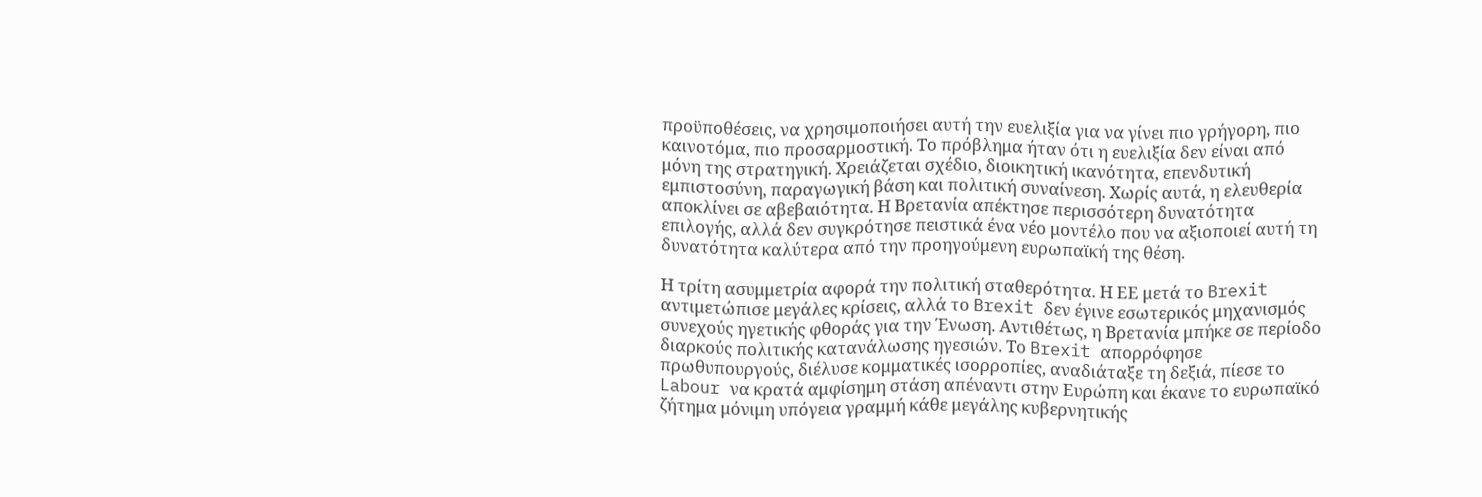προϋποθέσεις, να χρησιμοποιήσει αυτή την ευελιξία για να γίνει πιο γρήγορη, πιο καινοτόμα, πιο προσαρμοστική. Το πρόβλημα ήταν ότι η ευελιξία δεν είναι από μόνη της στρατηγική. Χρειάζεται σχέδιο, διοικητική ικανότητα, επενδυτική εμπιστοσύνη, παραγωγική βάση και πολιτική συναίνεση. Χωρίς αυτά, η ελευθερία αποκλίνει σε αβεβαιότητα. Η Βρετανία απέκτησε περισσότερη δυνατότητα επιλογής, αλλά δεν συγκρότησε πειστικά ένα νέο μοντέλο που να αξιοποιεί αυτή τη δυνατότητα καλύτερα από την προηγούμενη ευρωπαϊκή της θέση.

Η τρίτη ασυμμετρία αφορά την πολιτική σταθερότητα. Η ΕΕ μετά το Brexit αντιμετώπισε μεγάλες κρίσεις, αλλά το Brexit δεν έγινε εσωτερικός μηχανισμός συνεχούς ηγετικής φθοράς για την Ένωση. Αντιθέτως, η Βρετανία μπήκε σε περίοδο διαρκούς πολιτικής κατανάλωσης ηγεσιών. Το Brexit απορρόφησε πρωθυπουργούς, διέλυσε κομματικές ισορροπίες, αναδιάταξε τη δεξιά, πίεσε το Labour να κρατά αμφίσημη στάση απέναντι στην Ευρώπη και έκανε το ευρωπαϊκό ζήτημα μόνιμη υπόγεια γραμμή κάθε μεγάλης κυβερνητικής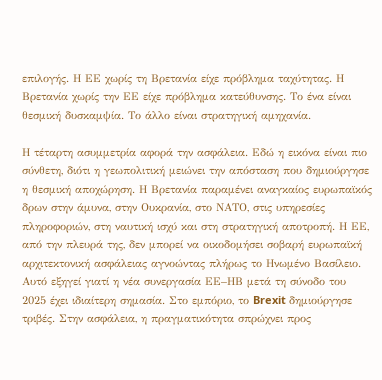επιλογής. Η ΕΕ χωρίς τη Βρετανία είχε πρόβλημα ταχύτητας. Η Βρετανία χωρίς την ΕΕ είχε πρόβλημα κατεύθυνσης. Το ένα είναι θεσμική δυσκαμψία. Το άλλο είναι στρατηγική αμηχανία.

Η τέταρτη ασυμμετρία αφορά την ασφάλεια. Εδώ η εικόνα είναι πιο σύνθετη, διότι η γεωπολιτική μειώνει την απόσταση που δημιούργησε η θεσμική αποχώρηση. Η Βρετανία παραμένει αναγκαίος ευρωπαϊκός δρων στην άμυνα, στην Ουκρανία, στο ΝΑΤΟ, στις υπηρεσίες πληροφοριών, στη ναυτική ισχύ και στη στρατηγική αποτροπή. Η ΕΕ, από την πλευρά της, δεν μπορεί να οικοδομήσει σοβαρή ευρωπαϊκή αρχιτεκτονική ασφάλειας αγνοώντας πλήρως το Ηνωμένο Βασίλειο. Αυτό εξηγεί γιατί η νέα συνεργασία ΕΕ–ΗΒ μετά τη σύνοδο του 2025 έχει ιδιαίτερη σημασία. Στο εμπόριο, το Brexit δημιούργησε τριβές. Στην ασφάλεια, η πραγματικότητα σπρώχνει προς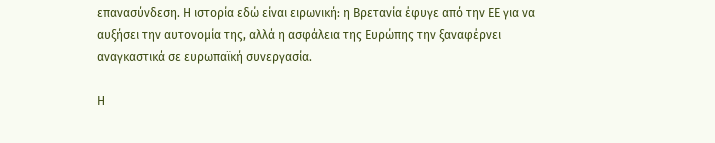επανασύνδεση. Η ιστορία εδώ είναι ειρωνική: η Βρετανία έφυγε από την ΕΕ για να αυξήσει την αυτονομία της, αλλά η ασφάλεια της Ευρώπης την ξαναφέρνει αναγκαστικά σε ευρωπαϊκή συνεργασία.

Η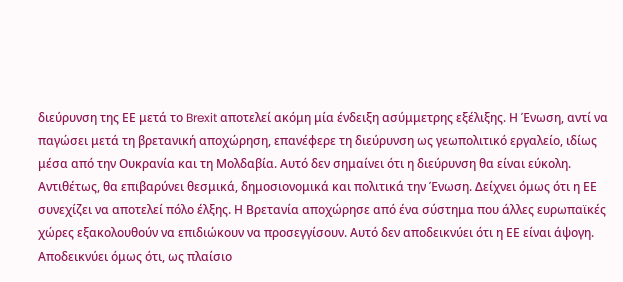διεύρυνση της ΕΕ μετά το Brexit αποτελεί ακόμη μία ένδειξη ασύμμετρης εξέλιξης. Η Ένωση, αντί να παγώσει μετά τη βρετανική αποχώρηση, επανέφερε τη διεύρυνση ως γεωπολιτικό εργαλείο, ιδίως μέσα από την Ουκρανία και τη Μολδαβία. Αυτό δεν σημαίνει ότι η διεύρυνση θα είναι εύκολη. Αντιθέτως, θα επιβαρύνει θεσμικά, δημοσιονομικά και πολιτικά την Ένωση. Δείχνει όμως ότι η ΕΕ συνεχίζει να αποτελεί πόλο έλξης. Η Βρετανία αποχώρησε από ένα σύστημα που άλλες ευρωπαϊκές χώρες εξακολουθούν να επιδιώκουν να προσεγγίσουν. Αυτό δεν αποδεικνύει ότι η ΕΕ είναι άψογη. Αποδεικνύει όμως ότι, ως πλαίσιο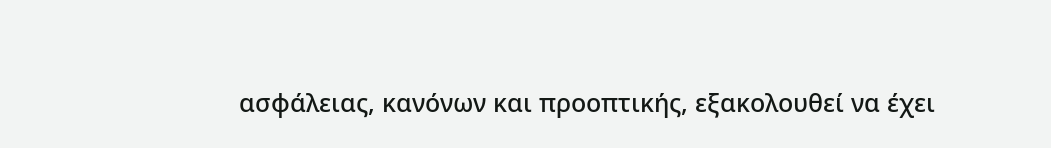ασφάλειας, κανόνων και προοπτικής, εξακολουθεί να έχει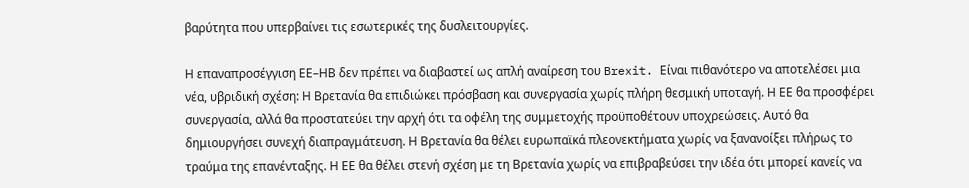βαρύτητα που υπερβαίνει τις εσωτερικές της δυσλειτουργίες.

Η επαναπροσέγγιση ΕΕ–ΗΒ δεν πρέπει να διαβαστεί ως απλή αναίρεση του Brexit. Είναι πιθανότερο να αποτελέσει μια νέα, υβριδική σχέση: Η Βρετανία θα επιδιώκει πρόσβαση και συνεργασία χωρίς πλήρη θεσμική υποταγή. Η ΕΕ θα προσφέρει συνεργασία, αλλά θα προστατεύει την αρχή ότι τα οφέλη της συμμετοχής προϋποθέτουν υποχρεώσεις. Αυτό θα δημιουργήσει συνεχή διαπραγμάτευση. Η Βρετανία θα θέλει ευρωπαϊκά πλεονεκτήματα χωρίς να ξανανοίξει πλήρως το τραύμα της επανένταξης. Η ΕΕ θα θέλει στενή σχέση με τη Βρετανία χωρίς να επιβραβεύσει την ιδέα ότι μπορεί κανείς να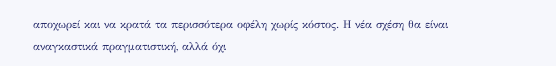αποχωρεί και να κρατά τα περισσότερα οφέλη χωρίς κόστος. Η νέα σχέση θα είναι αναγκαστικά πραγματιστική, αλλά όχι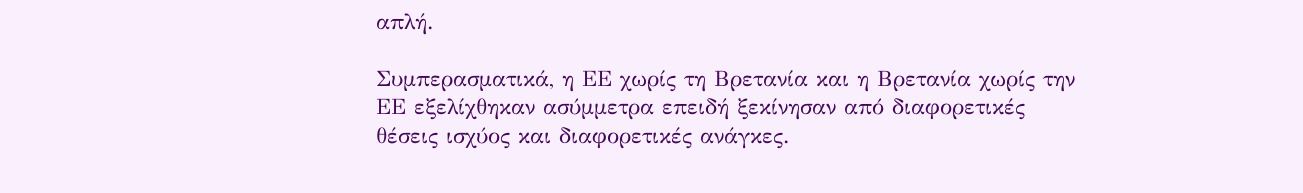απλή.

Συμπερασματικά, η ΕΕ χωρίς τη Βρετανία και η Βρετανία χωρίς την ΕΕ εξελίχθηκαν ασύμμετρα επειδή ξεκίνησαν από διαφορετικές θέσεις ισχύος και διαφορετικές ανάγκες.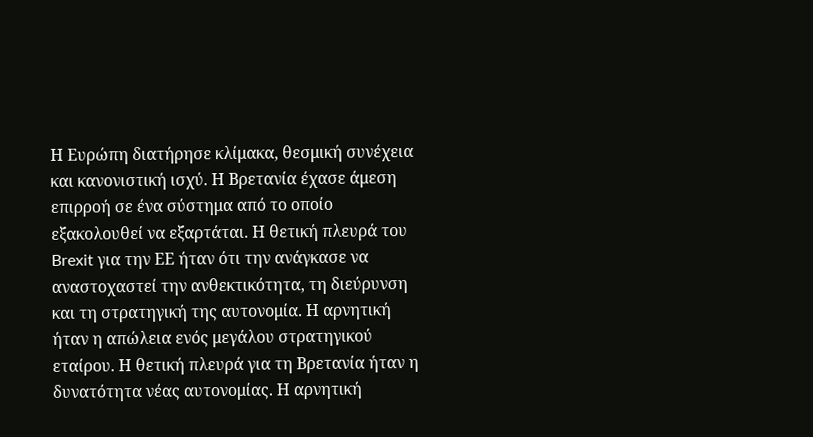Η Ευρώπη διατήρησε κλίμακα, θεσμική συνέχεια και κανονιστική ισχύ. Η Βρετανία έχασε άμεση επιρροή σε ένα σύστημα από το οποίο εξακολουθεί να εξαρτάται. Η θετική πλευρά του Brexit για την ΕΕ ήταν ότι την ανάγκασε να αναστοχαστεί την ανθεκτικότητα, τη διεύρυνση και τη στρατηγική της αυτονομία. Η αρνητική ήταν η απώλεια ενός μεγάλου στρατηγικού εταίρου. Η θετική πλευρά για τη Βρετανία ήταν η δυνατότητα νέας αυτονομίας. Η αρνητική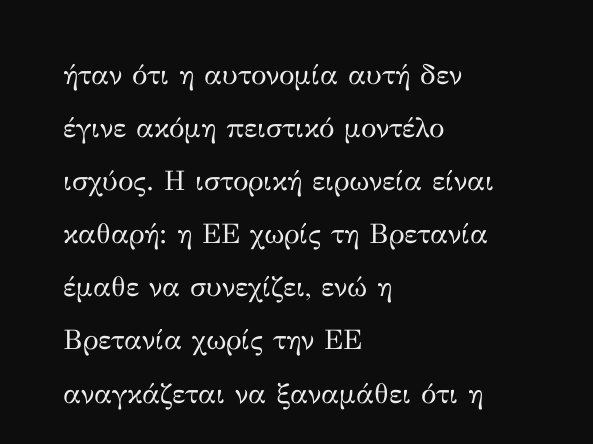ήταν ότι η αυτονομία αυτή δεν έγινε ακόμη πειστικό μοντέλο ισχύος. Η ιστορική ειρωνεία είναι καθαρή: η ΕΕ χωρίς τη Βρετανία έμαθε να συνεχίζει, ενώ η Βρετανία χωρίς την ΕΕ αναγκάζεται να ξαναμάθει ότι η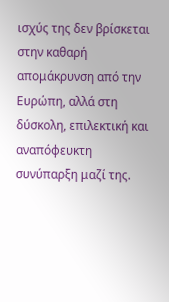ισχύς της δεν βρίσκεται στην καθαρή απομάκρυνση από την Ευρώπη, αλλά στη δύσκολη, επιλεκτική και αναπόφευκτη συνύπαρξη μαζί της.